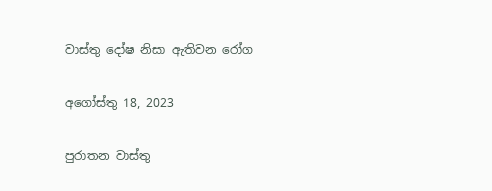වාස්තු දෝෂ නිසා ඇතිවන රෝග

අගෝස්තු 18, 2023

පුරාතන වාස්තු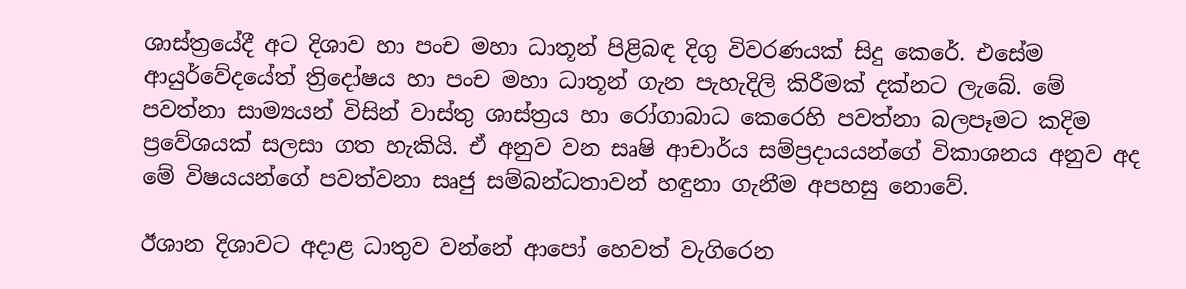ශාස්ත්‍රයේදී අට දිශාව හා පංච මහා ධාතූන් පිළිබඳ දිගු විවරණයක් සිදු කෙරේ. එසේම ආයුර්වේදයේත් ත්‍රිදෝෂය හා පංච මහා ධාතූන් ගැන පැහැදිලි කිරීමක් දක්නට ලැබේ. මේ පවත්නා සාම්‍යයන් විසින් වාස්තු ශාස්ත්‍රය හා රෝගාබාධ කෙරෙහි පවත්නා බලපෑමට කදිම ප්‍රවේශයක් සලසා ගත හැකියි. ඒ අනුව වන සෘෂි ආචාර්ය සම්ප්‍රදායයන්ගේ විකාශනය අනුව අද මේ විෂයයන්ගේ පවත්වනා සෘජු සම්බන්ධතාවන් හඳුනා ගැනීම අපහසු නොවේ.

ඊශාන දිශාවට අදාළ ධාතුව වන්නේ ආපෝ හෙවත් වැගිරෙන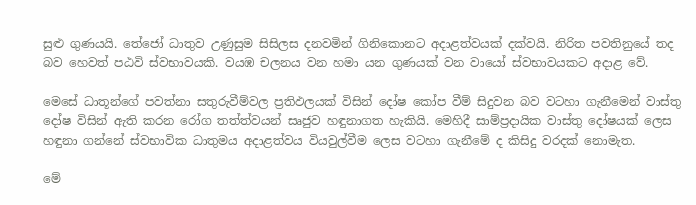සුළු ගුණයයි. තේජෝ ධාතුව උණුසුම සිසිලස දනවමින් ගිනිකොනට අදාළත්වයක් දක්වයි. නිරිත පවතිනුයේ තද බව හෙවත් පඨවි ස්වභාවයකි. වයඹ චලනය වන හමා යන ගුණයක් වන වායෝ ස්වභාවයකට අදාළ වේ.

මෙසේ ධාතූන්ගේ පවත්නා සතුරුවීම්වල ප්‍රතිඵලයක් විසින් දෝෂ කෝප වීම් සිදුවන බව වටහා ගැනීමෙන් වාස්තු දෝෂ විසින් ඇති කරන රෝග තත්ත්වයන් සෘජුව හඳුනාගත හැකියි. මෙහිදී සාම්ප්‍රදායික වාස්තු දෝෂයක් ලෙස හඳුනා ගන්නේ ස්වභාවික ධාතුමය අදාළත්වය වියවුල්වීම ලෙස වටහා ගැනීමේ ද කිසිදු වරදක් නොමැත.

මේ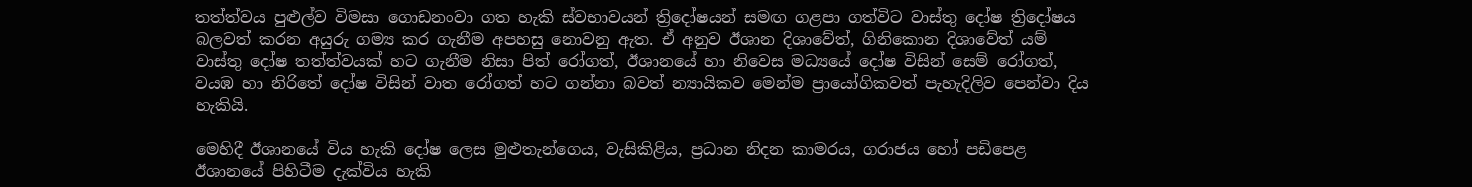තත්ත්වය පුළුල්ව විමසා ගොඩනංවා ගත හැකි ස්වභාවයන් ත්‍රිදෝෂයන් සමඟ ගළපා ගත්විට වාස්තු දෝෂ ත්‍රිදෝෂය බලවත් කරන අයුරු ගම්‍ය කර ගැනීම අපහසු නොවනු ඇත. ඒ අනුව ඊශාන දිශාවේත්, ගිනිකොන දිශාවේත් යම් වාස්තු දෝෂ තත්ත්වයක් හට ගැනීම නිසා පිත් රෝගත්, ඊශානයේ හා නිවෙස මධ්‍යයේ දෝෂ විසින් සෙම් රෝගත්, වයඹ හා නිරිතේ දෝෂ විසින් වාත රෝගත් හට ගන්නා බවත් න්‍යායිකව මෙන්ම ප්‍රායෝගිකවත් පැහැදිලිව පෙන්වා දිය හැකියි.

මෙහිදී ඊශානයේ විය හැකි දෝෂ ලෙස මුළුතැන්ගෙය, වැසිකිළිය, ප්‍රධාන නිදන කාමරය, ගරාජය හෝ පඩිපෙළ ඊශානයේ පිහිටීම දැක්විය හැකි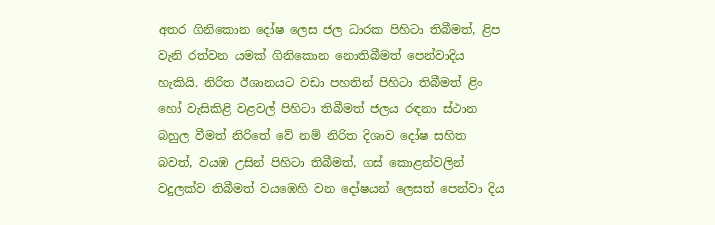අතර ගිනිකොන දෝෂ ලෙස ජල ධාරක පිහිටා තිබීමත්, ළිප වැනි රත්වන යමක් ගිනිකොන නොතිබීමත් පෙන්වාදිය හැකියි. නිරිත ඊශානයට වඩා පහතින් පිහිටා තිබීමත් ළිං හෝ වැසිකිළි වළවල් පිහිටා තිබීමත් ජලය රඳනා ස්ථාන බහුල වීමත් නිරිතේ වේ නම් නිරිත දිශාව දෝෂ සහිත බවත්, වයඹ උසින් පිහිටා තිබීමත්, ගස් කොළන්වලින් වදුලක්ව තිබීමත් වයඹෙහි වන දෝෂයන් ලෙසත් පෙන්වා දිය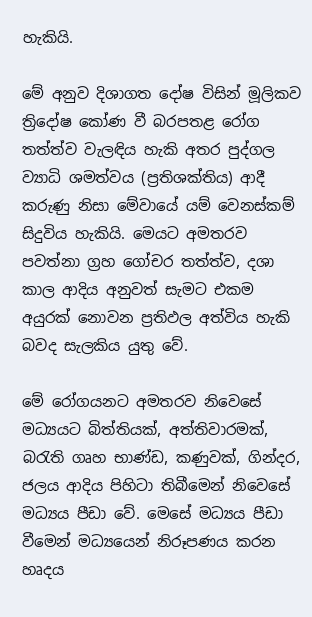හැකියි.

මේ අනුව දිශාගත දෝෂ විසින් මූලිකව ත්‍රිදෝෂ කෝණ වී බරපතළ රෝග තත්ත්ව වැලඳිය හැකි අතර පුද්ගල ව්‍යාධි ශමත්වය (ප්‍රතිශක්තිය) ආදී කරුණු නිසා මේවායේ යම් වෙනස්කම් සිදුවිය හැකියි. මෙයට අමතරව පවත්නා ග්‍රහ ගෝචර තත්ත්ව, දශා කාල ආදිය අනුවත් සැමට එකම අයුරක් නොවන ප්‍රතිඵල අත්විය හැකි බවද සැලකිය යුතු වේ.

මේ රෝගයනට අමතරව නිවෙසේ මධ්‍යයට බිත්තියක්, අත්තිවාරමක්, බරැති ගෘහ භාණ්ඩ, කණුවක්, ගින්දර, ජලය ආදිය පිහිටා තිබීමෙන් නිවෙසේ මධ්‍යය පීඩා වේ. මෙසේ මධ්‍යය පීඩා වීමෙන් මධ්‍යයෙන් නිරූපණය කරන හෘදය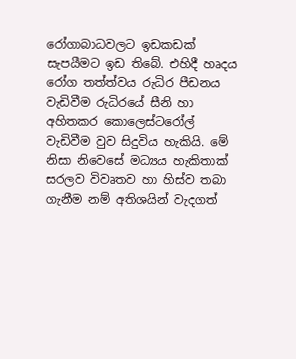රෝගාබාධවලට ඉඩකඩක් සැපයීමට ඉඩ තිබේ. එහිදී හෘදය රෝග තත්ත්වය රුධිර පීඩනය වැඩිවීම රුධිරයේ සීනි හා අහිතකර කොලෙස්ටරෝල් වැඩිවීම වුව සිදුවිය හැකියි. මේ නිසා නිවෙසේ මධ්‍යය හැකිතාක් සරලව විවෘතව හා හිස්ව තබා ගැනීම නම් අතිශයින් වැදගත්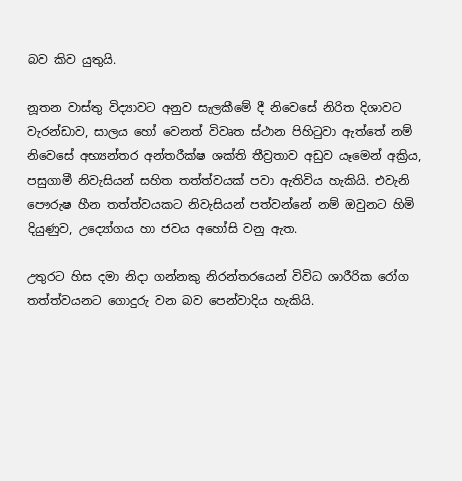බව කිව යුතුයි.

නූතන වාස්තු විද්‍යාවට අනුව සැලකීමේ දී නිවෙසේ නිරිත දිශාවට වැරන්ඩාව, සාලය හෝ වෙනත් විවෘත ස්ථාන පිහිටුවා ඇත්තේ නම් නිවෙසේ අභ්‍යන්තර අන්තරීක්ෂ ශක්ති තීව්‍රතාව අඩුව යෑමෙන් අක්‍රිය, පසුගාමී නිවැසියන් සහිත තත්ත්වයක් පවා ඇතිවිය හැකියි. එවැනි පෞරුෂ හීන තත්ත්වයකට නිවැසියන් පත්වන්නේ නම් ඔවුනට හිමි දියුණුව, උද්‍යෝගය හා ජවය අහෝසි වනු ඇත.

උතුරට හිස දමා නිදා ගන්නකු නිරන්තරයෙන් විවිධ ශාරීරික රෝග තත්ත්වයනට ගොදුරු වන බව පෙන්වාදිය හැකියි.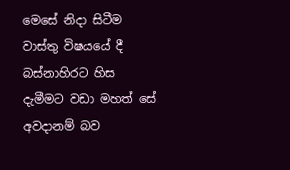මෙසේ නිදා සිටීම වාස්තු විෂයයේ දී බස්නාහිරට හිස දැමීමට වඩා මහත් සේ අවදානම් බව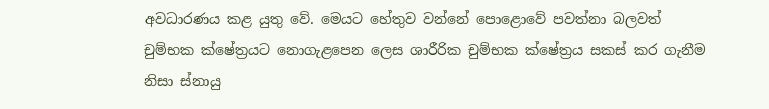අවධාරණය කළ යුතු වේ. මෙයට හේතුව වන්නේ පොළොවේ පවත්නා බලවත් චුම්භක ක්ෂේත්‍රයට නොගැළපෙන ලෙස ශාරීරික චුම්භක ක්ෂේත්‍රය සකස් කර ගැනීම නිසා ස්නායු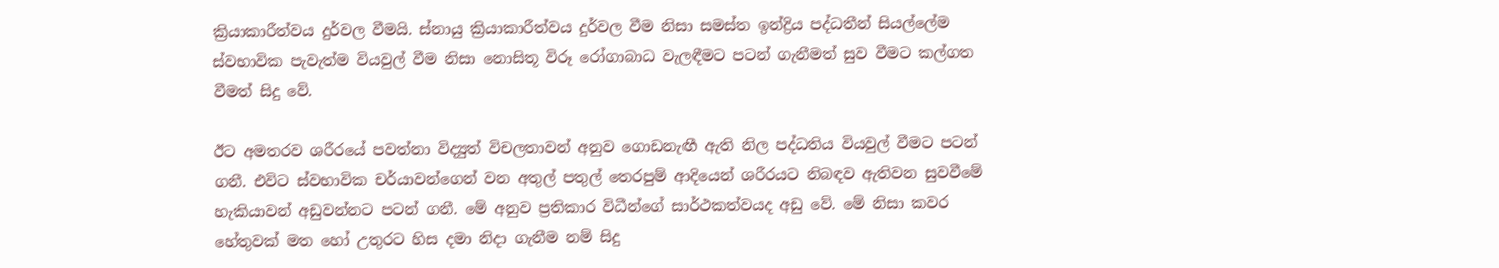ක්‍රියාකාරීත්වය දුර්වල වීමයි. ස්නායු ක්‍රියාකාරීත්වය දුර්වල වීම නිසා සමස්ත ඉන්ද්‍රිය පද්ධතීන් සියල්ලේම ස්වභාවික පැවැත්ම වියවුල් වීම නිසා නොසිතූ විරූ රෝගාබාධ වැලඳීමට පටන් ගැනීමත් සුව වීමට කල්ගත වීමත් සිදු වේ.

ඊට අමතරව ශරීරයේ පවත්නා විද්‍යුත් විචලතාවන් අනුව ගොඩනැඟී ඇති නිල පද්ධතිය වියවුල් වීමට පටන් ගනී. එවිට ස්වභාවික චර්යාවන්ගෙන් වන අතුල් පතුල් තෙරපුම් ආදියෙන් ශරීරයට නිබඳව ඇතිවන සුවවීමේ හැකියාවන් අඩුවන්නට පටන් ගනී. මේ අනුව ප්‍රතිකාර විධීන්ගේ සාර්ථකත්වයද අඩු වේ. මේ නිසා කවර හේතුවක් මත හෝ උතුරට හිස දමා නිදා ගැනීම නම් සිදු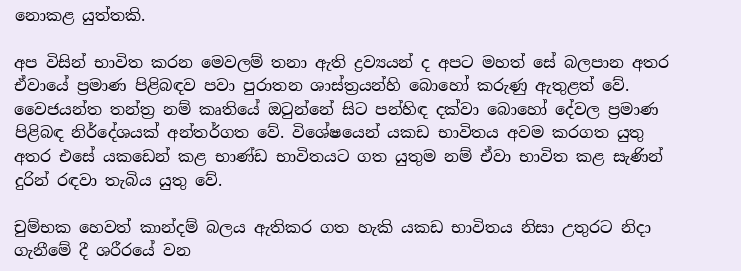නොකළ යුත්තකි.

අප විසින් භාවිත කරන මෙවලම් තනා ඇති ද්‍රව්‍යයන් ද අපට මහත් සේ බලපාන අතර ඒවායේ ප්‍රමාණ පිළිබඳව පවා පුරාතන ශාස්ත්‍රයන්හි බොහෝ කරුණු ඇතුළත් වේ. වෛජයන්ත තන්ත්‍ර නම් කෘතියේ ඔටුන්නේ සිට පන්හිඳ දක්වා බොහෝ දේවල ප්‍රමාණ පිළිබඳ නිර්දේශයක් අන්තර්ගත වේ. විශේෂයෙන් යකඩ භාවිතය අවම කරගත යුතු අතර එසේ යකඩෙන් කළ භාණ්ඩ භාවිතයට ගත යුතුම නම් ඒවා භාවිත කළ සැණින් දුරින් රඳවා තැබිය යුතු වේ.

චුම්භක හෙවත් කාන්දම් බලය ඇතිකර ගත හැකි යකඩ භාවිතය නිසා උතුරට නිදා ගැනීමේ දී ශරීරයේ වන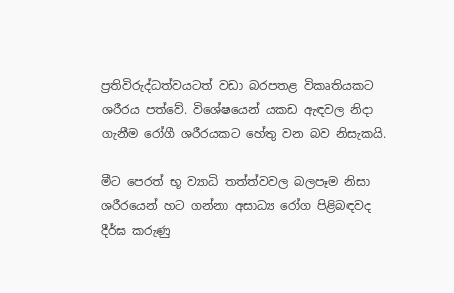ප්‍රතිවිරුද්ධත්වයටත් වඩා බරපතළ විකෘතියකට ශරීරය පත්වේ. විශේෂයෙන් යකඩ ඇඳවල නිදා ගැනීම රෝගී ශරීරයකට හේතු වන බව නිසැකයි.

මීට පෙරත් භූ ව්‍යාධි තත්ත්වවල බලපෑම නිසා ශරීරයෙන් හට ගන්නා අසාධ්‍ය රෝග පිළිබඳවද දීර්ඝ කරුණු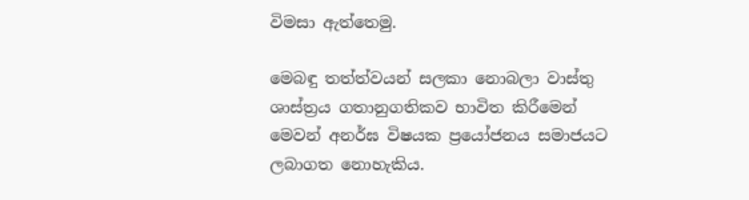විමසා ඇත්තෙමු.

මෙබඳු තත්ත්වයන් සලකා නොබලා වාස්තු ශාස්ත්‍රය ගතානුගතිකව භාවිත කිරීමෙන් මෙවන් අනර්ඝ විෂයක ප්‍රයෝජනය සමාජයට ලබාගත නොහැකිය.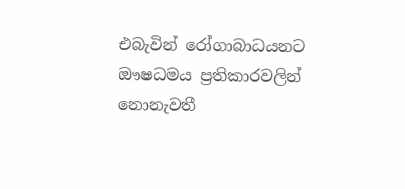එබැවින් රෝගාබාධයනට ඖෂධමය ප්‍රතිකාරවලින් නොනැවතී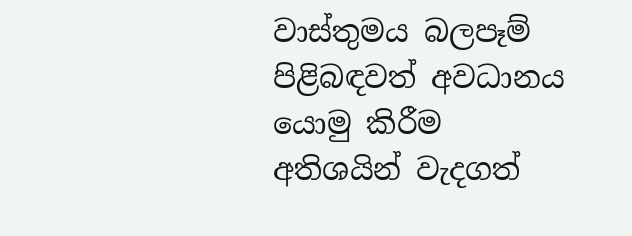වාස්තුමය බලපෑම් පිළිබඳවත් අවධානය යොමු කිරීම අතිශයින් වැදගත්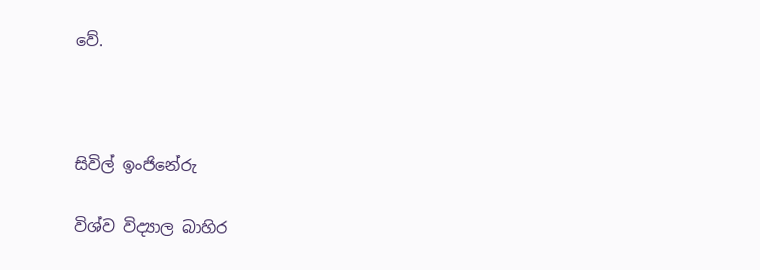වේ.



සිවිල් ඉංජිනේරු

විශ්ව විද්‍යාල බාහිර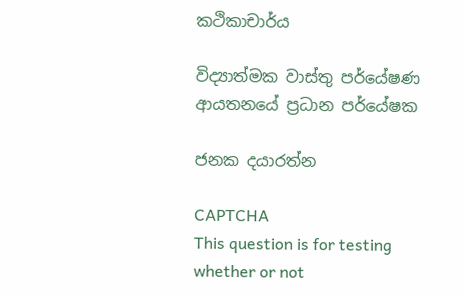කථිකාචාර්ය

විද්‍යාත්මක වාස්තු පර්යේෂණ ආයතනයේ ප්‍රධාන පර්යේෂක

ජනක දයාරත්න

CAPTCHA
This question is for testing whether or not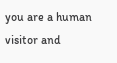you are a human visitor and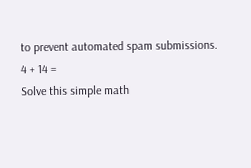to prevent automated spam submissions.
4 + 14 =
Solve this simple math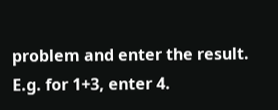problem and enter the result. E.g. for 1+3, enter 4.